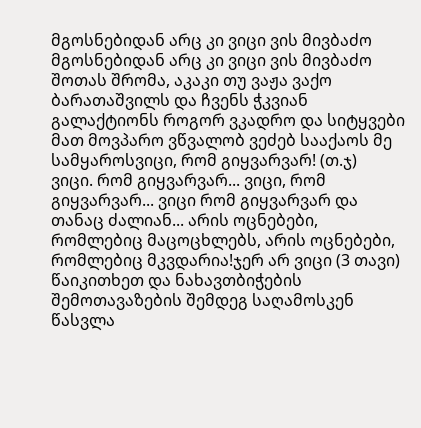მგოსნებიდან არც კი ვიცი ვის მივბაძო
მგოსნებიდან არც კი ვიცი ვის მივბაძო შოთას შრომა, აკაკი თუ ვაჟა ვაქო ბარათაშვილს და ჩვენს ჭკვიან გალაქტიონს როგორ ვკადრო და სიტყვები მათ მოვპარო ვწვალობ ვეძებ სააქაოს მე სამყაროსვიცი, რომ გიყვარვარ! (თ.ჯ)
ვიცი. რომ გიყვარვარ... ვიცი, რომ გიყვარვარ... ვიცი რომ გიყვარვარ და თანაც ძალიან... არის ოცნებები, რომლებიც მაცოცხლებს, არის ოცნებები, რომლებიც მკვდარია!ჯერ არ ვიცი (3 თავი)
წაიკითხეთ და ნახავთბიჭების შემოთავაზების შემდეგ საღამოსკენ წასვლა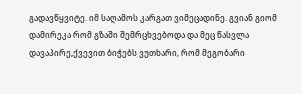გადავწყვიტე. იმ საღამოს კარგათ ვიმეცადინე. გვიან გიომ დამირეკა რომ გზაში შემრცხვებოდა და მეც წასვლა დავაპირე,ქვევით ბიჭებს ვუთხარი, რომ მეგობარი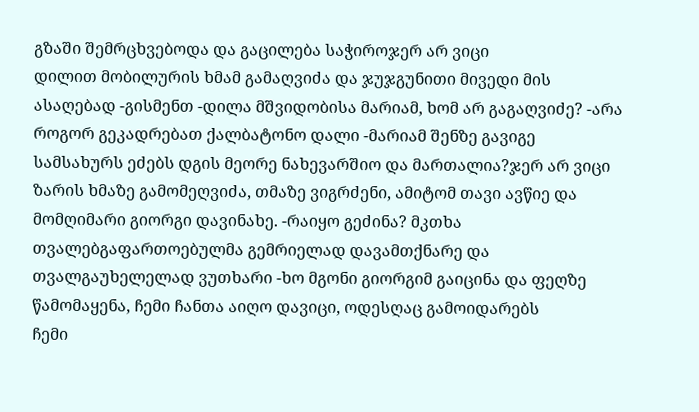გზაში შემრცხვებოდა და გაცილება საჭიროჯერ არ ვიცი
დილით მობილურის ხმამ გამაღვიძა და ჯუჯგუნითი მივედი მის ასაღებად -გისმენთ -დილა მშვიდობისა მარიამ, ხომ არ გაგაღვიძე? -არა როგორ გეკადრებათ ქალბატონო დალი -მარიამ შენზე გავიგე სამსახურს ეძებს დგის მეორე ნახევარშიო და მართალია?ჯერ არ ვიცი
ზარის ხმაზე გამომეღვიძა, თმაზე ვიგრძენი, ამიტომ თავი ავწიე და მომღიმარი გიორგი დავინახე. -რაიყო გეძინა? მკთხა თვალებგაფართოებულმა გემრიელად დავამთქნარე და თვალგაუხელელად ვუთხარი -ხო მგონი გიორგიმ გაიცინა და ფეღზე წამომაყენა, ჩემი ჩანთა აიღო დავიცი, ოდესღაც გამოიდარებს
ჩემი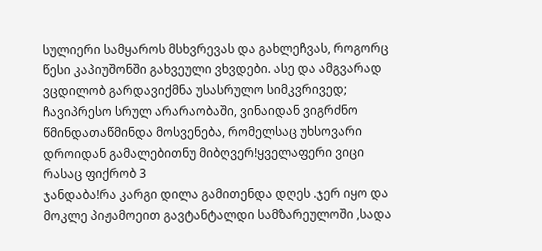სულიერი სამყაროს მსხვრევას და გახლეჩვას, როგორც წესი კაპიუშონში გახვეული ვხვდები. ასე და ამგვარად ვცდილობ გარდავიქმნა უსასრულო სიმკვრივედ; ჩავიპრესო სრულ არარაობაში, ვინაიდან ვიგრძნო წმინდათაწმინდა მოსვენება, რომელსაც უხსოვარი დროიდან გამალებითნუ მიბღვერ!ყველაფერი ვიცი რასაც ფიქრობ 3
ჯანდაბა!რა კარგი დილა გამითენდა დღეს .ჯერ იყო და მოკლე პიჟამოეით გავტანტალდი სამზარეულოში ,სადა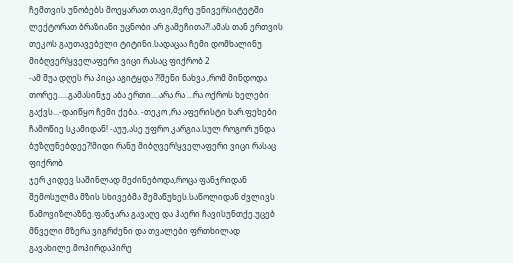ჩემთვის უნობებს მოეყარათ თავი,მერე უნივერსიტეტში ლექტორათ ბრაზიანი უცნობი არ გამეჩითა?!.ამას თან ერთვის თეკოს გაუთავებელი ტიტინი.სადაცაა ჩემი დომხალინუ მიბღვერ!ყველაფერი ვიცი რასაც ფიქრობ 2
-ამ შუა დღეს რა პიცა აგიტყდა ?!შენი ნახვა ,რომ მინდოდა თორეე.....გამასინჯე აბა ერთი....არა რა ...რა ოქროს ხელები გაქვს...-დაიწყო ჩემი ქება. -თეკო ,რა აფერისტი ხარ.ფეხები ჩამოწიე სკამიდან! -აუუ,ასე უფრო კარგია.სულ როგორ უნდა ბუზღუნებდეე?!მიდი რანუ მიბღვერ!ყველაფერი ვიცი რასაც ფიქრობ
ჯერ კიდევ საშინლად მეძინებოდა,როცა ფანჯრიდან შემოსულმა მზის სხივებმა შემაწუხეს.საწოლიდან ძვლივს წამოვიზლაზნე.ფანჯარა გავაღე და ჰაერი ჩავისუნთქე.უცებ მწველი მზერა ვიგრძენი და თვალები ფრთხილად გავახილე.მოპირდაპირე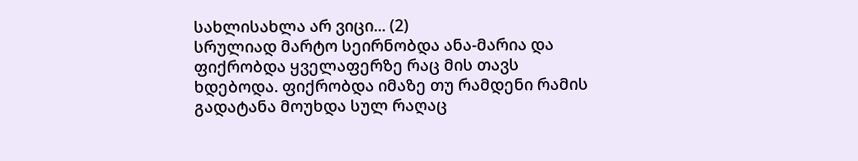სახლისახლა არ ვიცი... (2)
სრულიად მარტო სეირნობდა ანა-მარია და ფიქრობდა ყველაფერზე რაც მის თავს ხდებოდა. ფიქრობდა იმაზე თუ რამდენი რამის გადატანა მოუხდა სულ რაღაც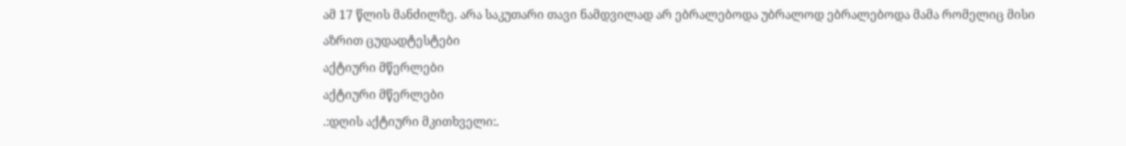ამ 17 წლის მანძილზე. არა საკუთარი თავი ნამდვილად არ ებრალებოდა უბრალოდ ებრალებოდა მამა რომელიც მისი აზრით ცუდადტესტები
აქტიური მწერლები
აქტიური მწერლები
.:დღის აქტიური მკითხველი:.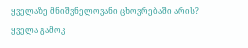ყველაზე მნიშვნელოვანი ცხოვრებაში არის?
ყველა გამოკ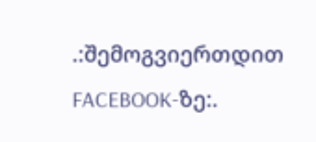.:შემოგვიერთდით FACEBOOK-ზე:.